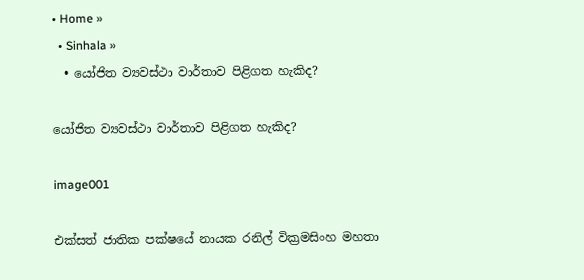• Home »
  • Sinhala »
  • යෝජිත ව්‍යවස්‌ථා වාර්තාව පිළිගත හැකිද?

යෝජිත ව්‍යවස්‌ථා වාර්තාව පිළිගත හැකිද?

image001

එක්‌සත් ජාතික පක්‌ෂයේ නායක රනිල් වික්‍රමසිංහ මහතා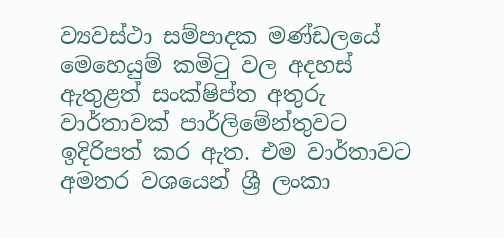ව්‍යවස්‌ථා සම්පාදක මණ්‌ඩලයේ මෙහෙයුම් කමිටු වල අදහස්‌ ඇතුළත් සංක්‌ෂිප්ත අතුරු වාර්තාවක්‌ පාර්ලිමේන්තුවට ඉදිරිපත් කර ඇත. එම වාර්තාවට අමතර වශයෙන් ශ්‍රී ලංකා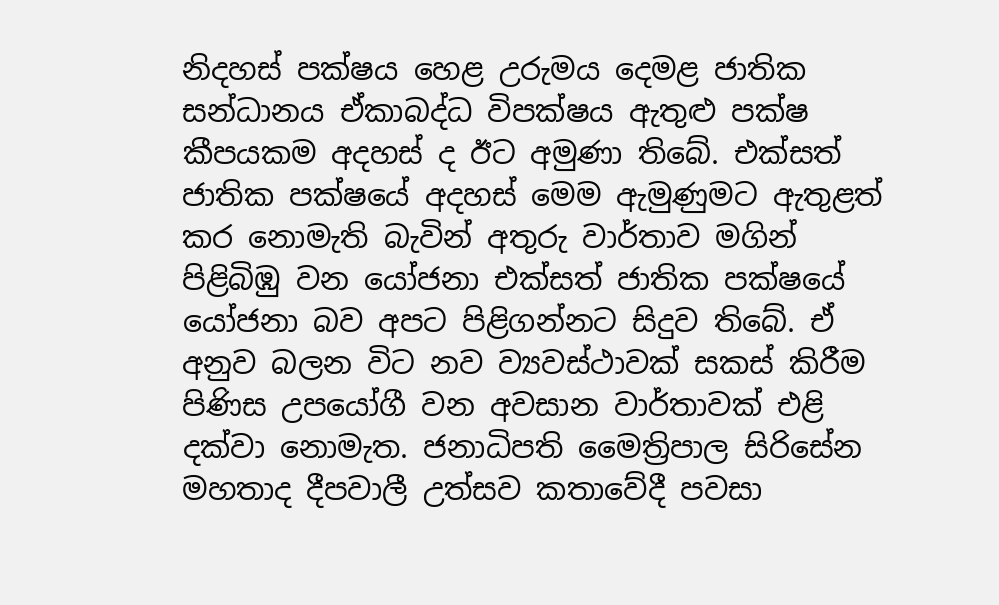නිදහස්‌ පක්‌ෂය හෙළ උරුමය දෙමළ ජාතික සන්ධානය ඒකාබද්ධ විපක්‌ෂය ඇතුළු පක්‌ෂ කීපයකම අදහස්‌ ද ඊට අමුණා තිබේ. එක්‌සත් ජාතික පක්‌ෂයේ අදහස්‌ මෙම ඇමුණුමට ඇතුළත් කර නොමැති බැවින් අතුරු වාර්තාව මගින් පිළිබිඹු වන යෝජනා එක්‌සත් ජාතික පක්‌ෂයේ යෝජනා බව අපට පිළිගන්නට සිදුව තිබේ. ඒ අනුව බලන විට නව ව්‍යවස්‌ථාවක්‌ සකස්‌ කිරීම පිණිස උපයෝගී වන අවසාන වාර්තාවක්‌ එළි දක්‌වා නොමැත. ජනාධිපති මෛත්‍රිපාල සිරිසේන මහතාද දීපවාලී උත්සව කතාවේදී පවසා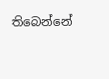තිබෙන්නේ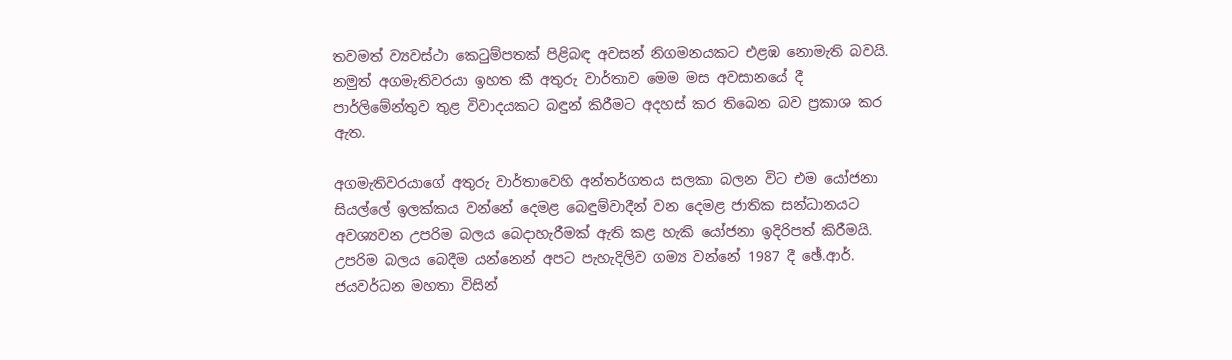තවමත් ව්‍යවස්‌ථා කෙටුම්පතක්‌ පිළිබඳ අවසන් නිගමනයකට එළඹ නොමැති බවයි. නමුත් අගමැතිවරයා ඉහත කී අතුරු වාර්තාව මෙම මස අවසානයේ දී පාර්ලිමේන්තුව තුළ විවාදයකට බඳුන් කිරීමට අදහස්‌ කර තිබෙන බව ප්‍රකාශ කර ඇත.

අගමැතිවරයාගේ අතුරු වාර්තාවෙහි අන්තර්ගතය සලකා බලන විට එම යෝජනා සියල්ලේ ඉලක්‌කය වන්නේ දෙමළ බෙඳුම්වාදීන් වන දෙමළ ජාතික සන්ධානයට අවශ්‍යවන උපරිම බලය බෙදාහැරීමක්‌ ඇති කළ හැකි යෝජනා ඉදිරිපත් කිරීමයි. උපරිම බලය බෙදීම යන්නෙන් අපට පැහැදිලිව ගම්‍ය වන්නේ 1987 දී ඡේ.ආර්. ජයවර්ධන මහතා විසින්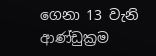ගෙනා 13 වැනි ආණ්‌ඩුක්‍රම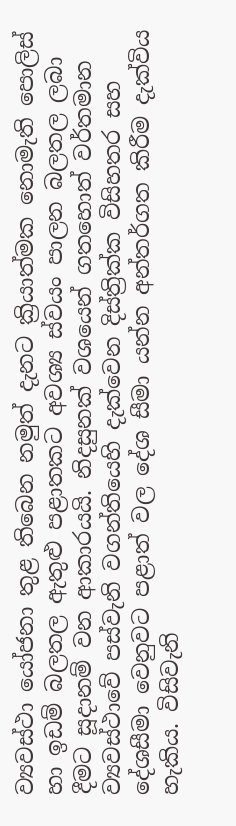ව්‍යවස්‌ථා යෝජනා තුළ තිබෙන නමුත් දැනට ක්‍රියාත්මක නොමැති පොලිස්‌ හා ඉඩම් බලතල ඇතුළු පළාතකට අවශ්‍ය ස්‌වයං පාලන බලතල ලබා දීමට සූදානම් වන ආකාරයයි. නිදසුනක්‌ වශයෙන් ගතහොත් වර්තමාන ව්‍යවස්‌ථාවේ පස්‌වැනි වගන්තියෙහි දැක්‌වෙන දිස්‌ත්‍රික්‌ක විසිහතර සහ දේශසීමා වෙනුවට පළාත් වල දේශ සීමා යන්න අන්තර්ගත කිරීම දැක්‌විය හැකිය. විසිවැනි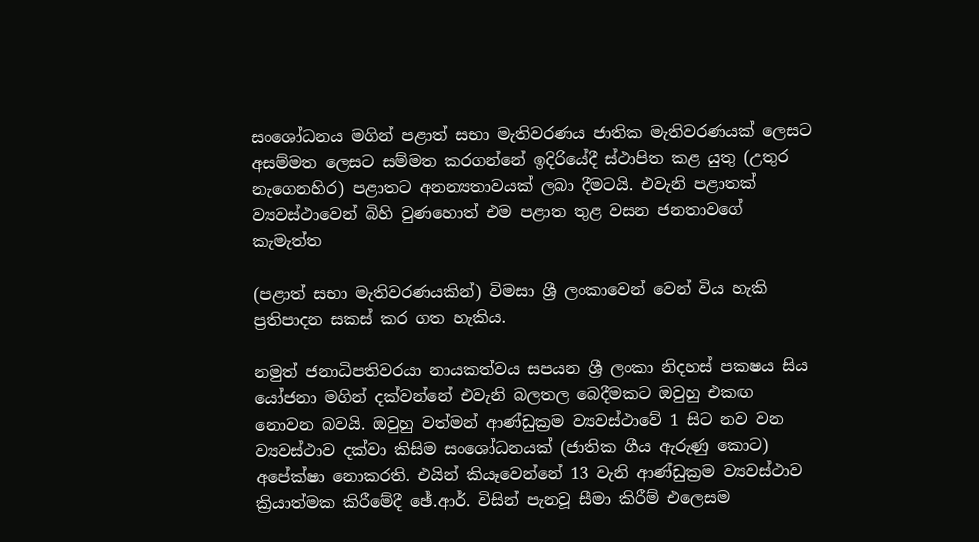සංශෝධනය මගින් පළාත් සභා මැතිවරණය ජාතික මැතිවරණයක්‌ ලෙසට අසම්මත ලෙසට සම්මත කරගන්නේ ඉදිරියේදී ස්‌ථාපිත කළ යුතු (උතුර නැගෙනහිර) පළාතට අනන්‍යතාවයක්‌ ලබා දීමටයි. එවැනි පළාතක්‌ ව්‍යවස්‌ථාවෙන් බිහි වුණහොත් එම පළාත තුළ වසන ජනතාවගේ කැමැත්ත

(පළාත් සභා මැතිවරණයකින්) විමසා ශ්‍රී ලංකාවෙන් වෙන් විය හැකි ප්‍රතිපාදන සකස්‌ කර ගත හැකිය.

නමුත් ජනාධිපතිවරයා නායකත්වය සපයන ශ්‍රී ලංකා නිදහස්‌ පකෂය සිය යෝජනා මගින් දක්‌වන්නේ එවැනි බලතල බෙදීමකට ඔවුහු එකඟ නොවන බවයි. ඔවුහු වත්මන් ආණ්‌ඩුක්‍රම ව්‍යවස්‌ථාවේ 1 සිට නව වන ව්‍යවස්‌ථාව දක්‌වා කිසිම සංශෝධනයක්‌ (ජාතික ගීය ඇරුණු කොට) අපේක්‌ෂා නොකරති. එයින් කියෑවෙන්නේ 13 වැනි ආණ්‌ඩුක්‍රම ව්‍යවස්‌ථාව ක්‍රියාත්මක කිරීමේදී ඡේ.ආර්. විසින් පැනවූ සීමා කිරීම් එලෙසම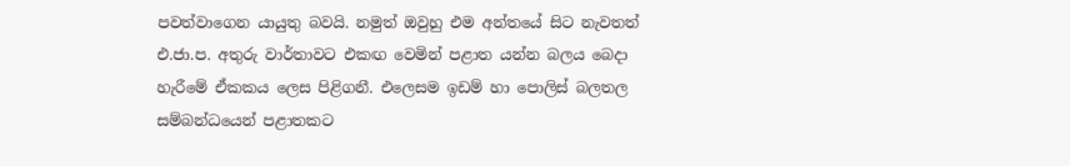පවත්වාගෙන යායුතු බවයි. නමුත් ඔවුහු එම අන්තයේ සිට නැවතත් එ.ජා.ප. අතුරු වාර්තාවට එකඟ වෙමින් පළාත යන්න බලය බෙදා හැරීමේ ඒකකය ලෙස පිළිගනී. එලෙසම ඉඩම් හා පොලිස්‌ බලතල සම්බන්ධයෙන් පළාතකට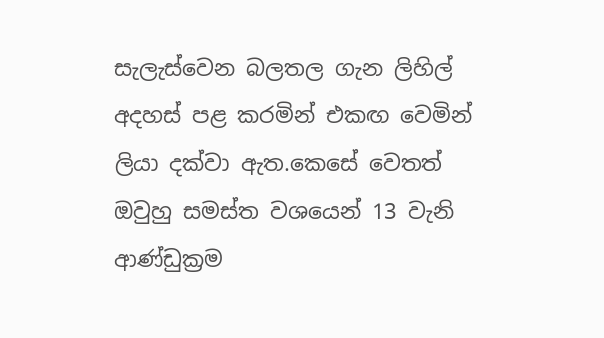සැලැස්‌වෙන බලතල ගැන ලිහිල් අදහස්‌ පළ කරමින් එකඟ වෙමින් ලියා දක්‌වා ඇත.කෙසේ වෙතත් ඔවුහු සමස්‌ත වශයෙන් 13 වැනි ආණ්‌ඩුක්‍රම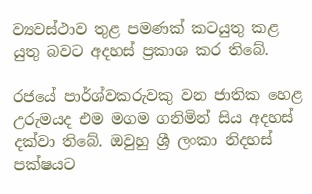ව්‍යවස්‌ථාව තුළ පමණක්‌ කටයුතු කළ යුතු බවට අදහස්‌ ප්‍රකාශ කර තිබේ.

රජයේ පාර්ශ්වකරුවකු වන ජාතික හෙළ උරුමයද එම මගම ගනිමින් සිය අදහස්‌ දක්‌වා තිබේ. ඔවුහු ශ්‍රී ලංකා නිදහස්‌ පක්‌ෂයට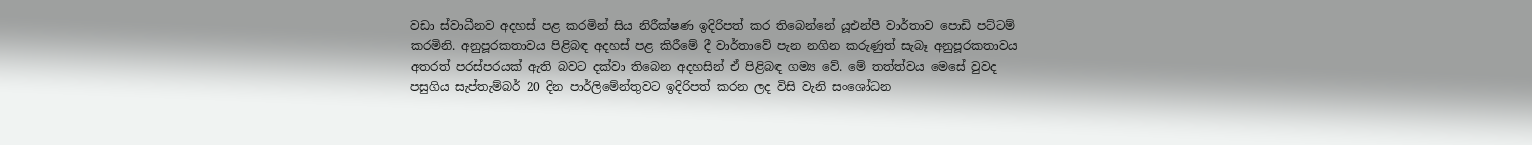වඩා ස්‌වාධීනව අදහස්‌ පළ කරමින් සිය නිරීක්‌ෂණ ඉදිරිපත් කර තිබෙන්නේ යූඑන්පී වාර්තාව පොඩි පට්‌ටම් කරමිනි. අනුපූරකතාවය පිළිබඳ අදහස්‌ පළ කිරීමේ දී වාර්තාවේ පැන නගින කරුණුත් සැබෑ අනුපූරකතාවය අතරත් පරස්‌පරයක්‌ ඇති බවට දක්‌වා තිබෙන අදහසින් ඒ පිළිබඳ ගම්‍ය වේ. මේ තත්ත්වය මෙසේ වුවද පසුගිය සැප්තැම්බර් 20 දින පාර්ලිමේන්තුවට ඉදිරිපත් කරන ලද විසි වැනි සංශෝධන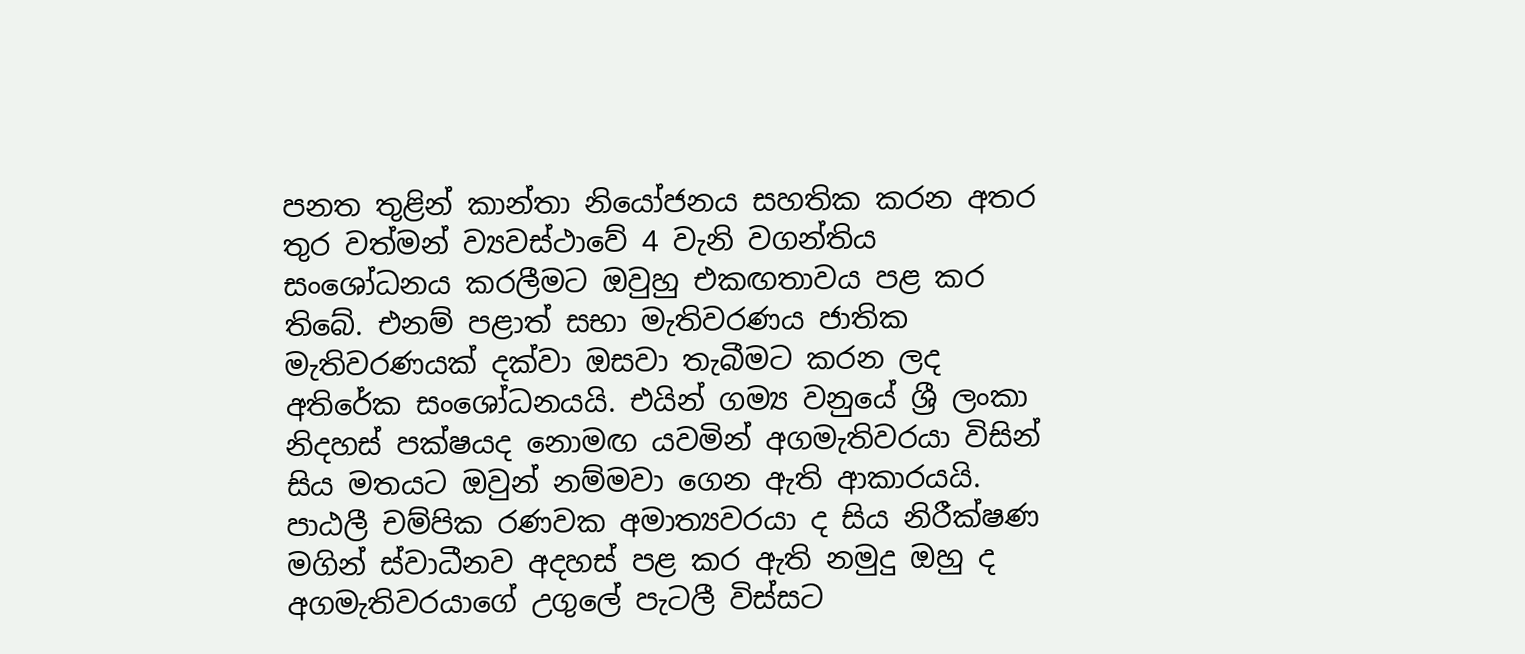පනත තුළින් කාන්තා නියෝජනය සහතික කරන අතර තුර වත්මන් ව්‍යවස්‌ථාවේ 4 වැනි වගන්තිය සංශෝධනය කරලීමට ඔවුහු එකඟතාවය පළ කර තිබේ. එනම් පළාත් සභා මැතිවරණය ජාතික මැතිවරණයක්‌ දක්‌වා ඔසවා තැබීමට කරන ලද අතිරේක සංශෝධනයයි. එයින් ගම්‍ය වනුයේ ශ්‍රී ලංකා නිදහස්‌ පක්‌ෂයද නොමඟ යවමින් අගමැතිවරයා විසින් සිය මතයට ඔවුන් නම්මවා ගෙන ඇති ආකාරයයි. පාඨලී චම්පික රණවක අමාත්‍යවරයා ද සිය නිරීක්‌ෂණ මගින් ස්‌වාධීනව අදහස්‌ පළ කර ඇති නමුදු ඔහු ද අගමැතිවරයාගේ උගුලේ පැටලී විස්‌සට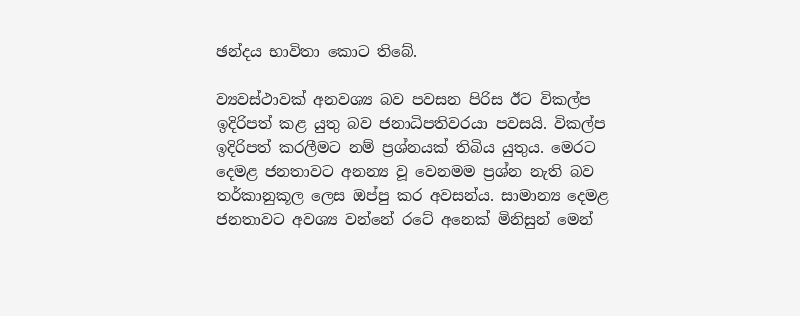ඡන්දය භාවිතා කොට තිබේ.

ව්‍යවස්‌ථාවක්‌ අනවශ්‍ය බව පවසන පිරිස ඊට විකල්ප ඉදිරිපත් කළ යුතු බව ජනාධිපතිවරයා පවසයි. විකල්ප ඉදිරිපත් කරලීමට නම් ප්‍රශ්නයක්‌ තිබිය යුතුය. මෙරට දෙමළ ජනතාවට අනන්‍ය වූ වෙනමම ප්‍රශ්න නැති බව තර්කානුකූල ලෙස ඔප්පු කර අවසන්ය. සාමාන්‍ය දෙමළ ජනතාවට අවශ්‍ය වන්නේ රටේ අනෙක්‌ මිනිසුන් මෙන්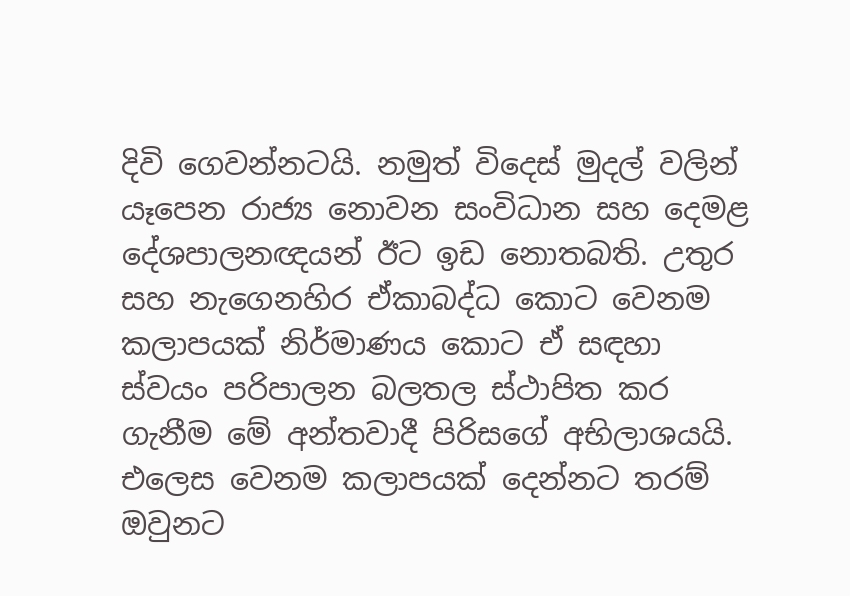දිවි ගෙවන්නටයි. නමුත් විදෙස්‌ මුදල් වලින් යෑපෙන රාජ්‍ය නොවන සංවිධාන සහ දෙමළ දේශපාලනඥයන් ඊට ඉඩ නොතබති. උතුර සහ නැගෙනහිර ඒකාබද්ධ කොට වෙනම කලාපයක්‌ නිර්මාණය කොට ඒ සඳහා ස්‌වයං පරිපාලන බලතල ස්‌ථාපිත කර ගැනීම මේ අන්තවාදී පිරිසගේ අභිලාශයයි. එලෙස වෙනම කලාපයක්‌ දෙන්නට තරම් ඔවුනට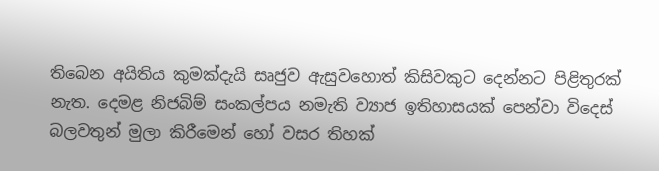තිබෙන අයිතිය කුමක්‌දැයි සෘජුව ඇසුවහොත් කිසිවකුට දෙන්නට පිළිතුරක්‌ නැත. දෙමළ නිජබිම් සංකල්පය නමැති ව්‍යාජ ඉතිහාසයක්‌ පෙන්වා විදෙස්‌ බලවතුන් මුලා කිරීමෙන් හෝ වසර තිහක්‌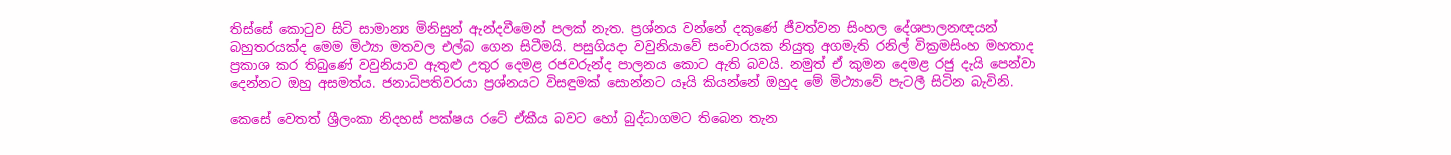තිස්‌සේ කොටුව සිටි සාමාන්‍ය මිනිසුන් ඇන්දවීමෙන් පලක්‌ නැත. ප්‍රශ්නය වන්නේ දකුණේ ජීවත්වන සිංහල දේශපාලනඥයන් බහුතරයක්‌ද මෙම මිථ්‍යා මතවල එල්බ ගෙන සිටීමයි. පසුගියදා වවුනියාවේ සංචාරයක නියුතු අගමැති රනිල් වික්‍රමසිංහ මහතාද ප්‍රකාශ කර තිබුණේ වවුනියාව ඇතුළු උතුර දෙමළ රජවරුන්ද පාලනය කොට ඇති බවයි. නමුත් ඒ කුමන දෙමළ රජු දැයි පෙන්වා දෙන්නට ඔහු අසමත්ය. ජනාධිපතිවරයා ප්‍රශ්නයට විසඳුමක්‌ සොන්නට යෑයි කියන්නේ ඔහුද මේ මිථ්‍යාවේ පැටලී සිටින බැවිනි.

කෙසේ වෙතත් ශ්‍රීලංකා නිදහස්‌ පක්‌ෂය රටේ ඒකීය බවට හෝ බුද්ධාගමට තිබෙන තැන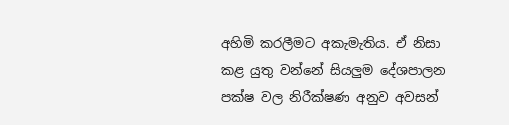අහිමි කරලීමට අකැමැතිය. ඒ නිසා කළ යුතු වන්නේ සියලුම දේශපාලන පක්‌ෂ වල නිරීක්‌ෂණ අනුව අවසන්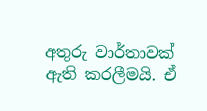අතුරු වාර්තාවක්‌ ඇති කරලීමයි. ඒ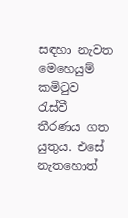සඳහා නැවත මෙහෙයුම් කමිටුව රැස්‌වී තීරණය ගත යුතුය. එසේ නැතහොත්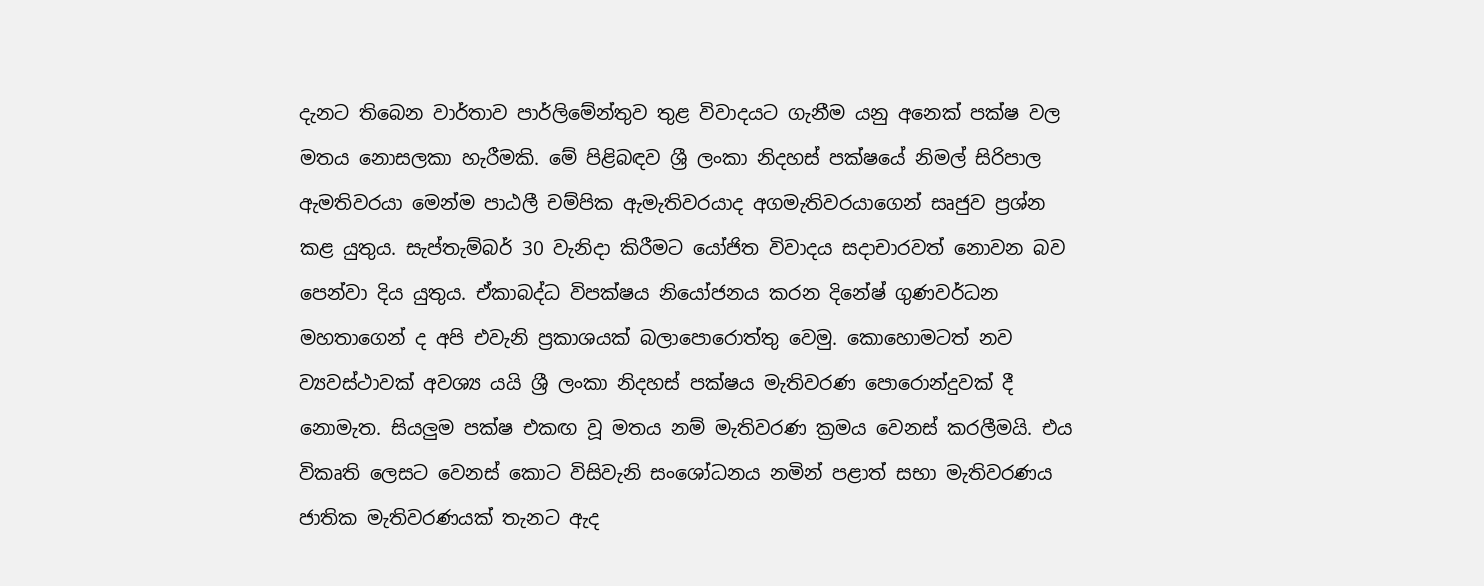දැනට තිබෙන වාර්තාව පාර්ලිමේන්තුව තුළ විවාදයට ගැනීම යනු අනෙක්‌ පක්‌ෂ වල මතය නොසලකා හැරීමකි. මේ පිළිබඳව ශ්‍රී ලංකා නිදහස්‌ පක්‌ෂයේ නිමල් සිරිපාල ඇමතිවරයා මෙන්ම පාඨලී චම්පික ඇමැතිවරයාද අගමැතිවරයාගෙන් සෘජුව ප්‍රශ්න කළ යුතුය. සැප්තැම්බර් 30 වැනිදා කිරීමට යෝජිත විවාදය සදාචාරවත් නොවන බව පෙන්වා දිය යුතුය. ඒකාබද්ධ විපක්‌ෂය නියෝජනය කරන දිනේෂ් ගුණවර්ධන මහතාගෙන් ද අපි එවැනි ප්‍රකාශයක්‌ බලාපොරොත්තු වෙමු. කොහොමටත් නව ව්‍යවස්‌ථාවක්‌ අවශ්‍ය යයි ශ්‍රී ලංකා නිදහස්‌ පක්‌ෂය මැතිවරණ පොරොන්දුවක්‌ දී නොමැත. සියලුම පක්‌ෂ එකඟ වූ මතය නම් මැතිවරණ ක්‍රමය වෙනස්‌ කරලීමයි. එය විකෘති ලෙසට වෙනස්‌ කොට විසිවැනි සංශෝධනය නමින් පළාත් සභා මැතිවරණය ජාතික මැතිවරණයක්‌ තැනට ඇද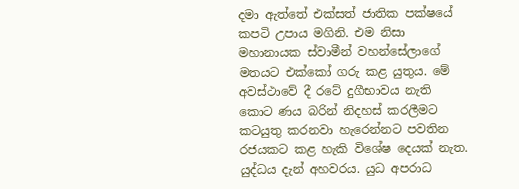දමා ඇත්තේ එක්‌සත් ජාතික පක්‌ෂයේ කපටි උපාය මගිනි. එම නිසා මහානායක ස්‌වාමීන් වහන්සේලාගේ මතයට එක්‌කෝ ගරු කළ යුතුය. මේ අවස්‌ථාවේ දී රටේ දුගීභාවය නැති කොට ණය බරින් නිදහස්‌ කරලීමට කටයුතු කරනවා හැරෙන්නට පවතින රජයකට කළ හැකි විශේෂ දෙයක්‌ නැත. යුද්ධය දැන් අහවරය. යුධ අපරාධ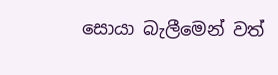සොයා බැලීමෙන් වත්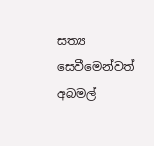සත්‍ය සෙවීමෙන්වත් අබමල්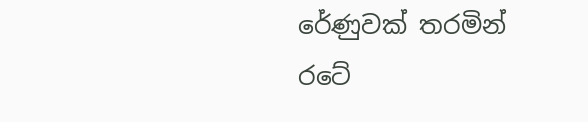රේණුවක්‌ තරමින් රටේ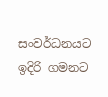සංවර්ධනයට ඉදිරි ගමනට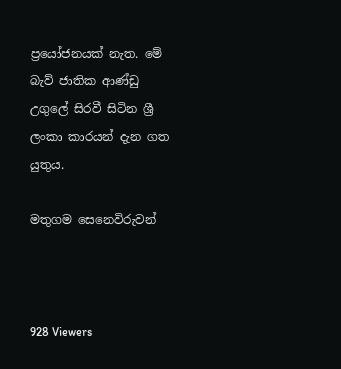ප්‍රයෝජනයක්‌ නැත. මේ බැව් ජාතික ආණ්‌ඩු උගුලේ සිරවී සිටින ශ්‍රී ලංකා කාරයන් දැන ගත යුතුය.

මතුගම සෙනෙවිරුවන්



928 Viewers